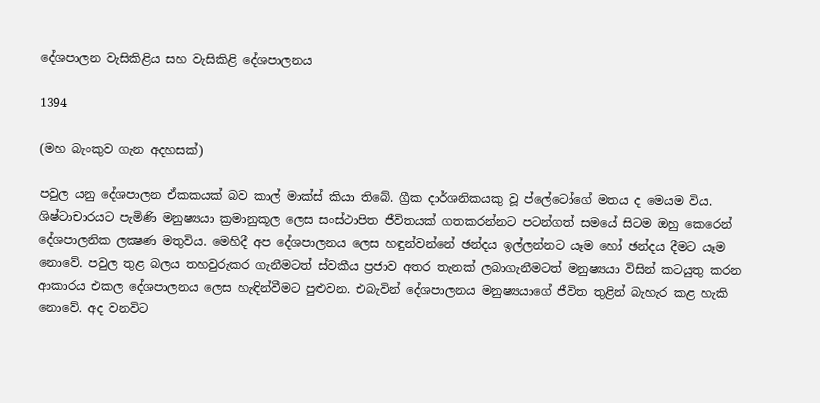දේශපාලන වැසිකිළිය සහ වැසිකිළි දේශපාලනය

1394

(මහ බැංකුව ගැන අදහසක්)

පවුල යනු දේශපාලන ඒකකයක් බව කාල් මාක්ස් කියා තිබේ. ග්‍රීක දාර්ශනිකයකු වූ ප්ලේටෝගේ මතය ද මෙයම විය. ශිෂ්ටාචාරයට පැමිණි මනුෂ්‍යයා ක්‍රමානුකූල ලෙස සංස්ථාපිත ජීවිතයක් ගතකරන්නට පටන්ගත් සමයේ සිටම ඔහු කෙරෙන් දේශපාලනික ලක්‍ෂණ මතුවිය. මෙහිදී අප දේශපාලනය ලෙස හඳුන්වන්නේ ඡන්දය ඉල්ලන්නට යෑම හෝ ඡන්දය දීමට යෑම නොවේ. පවුල තුළ බලය තහවුරුකර ගැනීමටත් ස්වකීය ප්‍රජාව අතර තැනක් ලබාගැනීමටත් මනුෂ්‍යයා විසින් කටයුතු කරන ආකාරය එකල දේශපාලනය ලෙස හැඳින්වීමට පුළුවන. එබැවින් දේශපාලනය මනුෂ්‍යයාගේ ජීවිත තුළින් බැහැර කළ හැකි නොවේ. අද වනවිට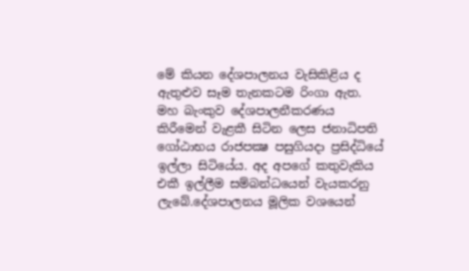මේ කියන දේශපාලනය වැසිකිළිය ද ඇතුළුව සෑම තැනකටම රිංගා ඇත. මහ බැංකුව දේශපාලනීකරණය කිරීමෙන් වැළකී සිටින ලෙස ජනාධිපති ගෝඨාභය රාජපක්‍ෂ පසුගියදා ප්‍රසිද්ධියේ ඉල්ලා සිටියේය. අද අපගේ කතුවැකිය එකී ඉල්ලීම සම්බන්ධයෙන් වැයකරනු ලැබේ.දේශපාලනය මූලික වශයෙන්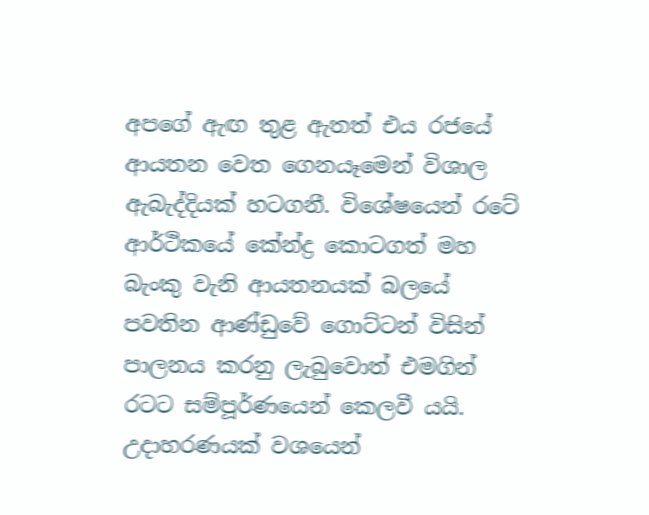අපගේ ඇඟ තුළ ඇතත් එය රජයේ ආයතන වෙත ගෙනයෑමෙන් විශාල ඇබැද්දියක් හටගනී. විශේෂයෙන් රටේ ආර්ථිකයේ කේන්ද්‍ර කොටගත් මහ බැංකු වැනි ආයතනයක් බලයේ පවතින ආණ්ඩුවේ ගොට්ටන් විසින් පාලනය කරනු ලැබුවොත් එමගින් රටට සම්පූර්ණයෙන් කෙලවී යයි. උදාහරණයක් වශයෙන්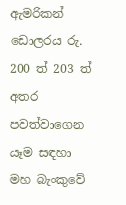ඇමරිකන් ඩොලරය රු. 200 ත් 203 ත් අතර පවත්වාගෙන යෑම සඳහා මහ බැංකුවේ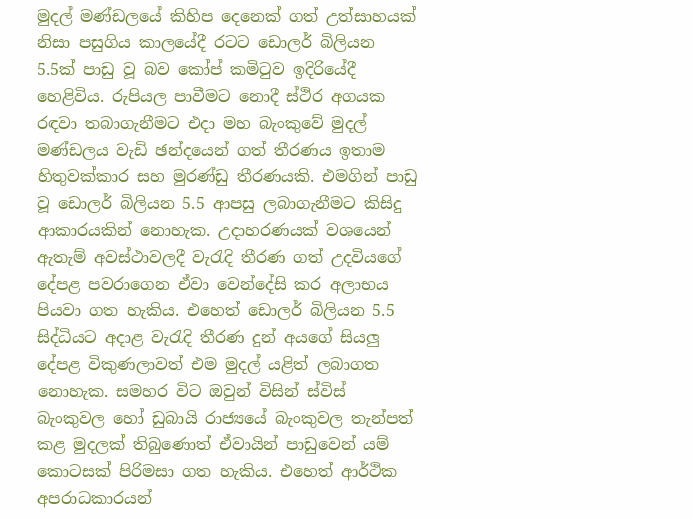මුදල් මණ්ඩලයේ කිහිප දෙනෙක් ගත් උත්සාහයක් නිසා පසුගිය කාලයේදී රටට ඩොලර් බිලියන 5.5ක් පාඩු වූ බව කෝප් කමිටුව ඉදිරියේදී හෙළිවිය. රුපියල පාවීමට නොදී ස්ථිර අගයක රඳවා තබාගැනීමට එදා මහ බැංකුවේ මුදල් මණ්ඩලය වැඩි ඡන්දයෙන් ගත් තීරණය ඉතාම හිතුවක්කාර සහ මුරණ්ඩු තීරණයකි. එමගින් පාඩු වූ ඩොලර් බිලියන 5.5 ආපසු ලබාගැනීමට කිසිදු ආකාරයකින් නොහැක. උදාහරණයක් වශයෙන් ඇතැම් අවස්ථාවලදී වැරැදි තීරණ ගත් උදවියගේ දේපළ පවරාගෙන ඒවා වෙන්දේසි කර අලාභය පියවා ගත හැකිය. එහෙත් ඩොලර් බිලියන 5.5 සිද්ධියට අදාළ වැරැදි තීරණ දුන් අයගේ සියලු දේපළ විකුණලාවත් එම මුදල් යළිත් ලබාගත නොහැක. සමහර විට ඔවුන් විසින් ස්විස් බැංකුවල හෝ ඩුබායි රාජ්‍යයේ බැංකුවල තැන්පත් කළ මුදලක් තිබුණොත් ඒවායින් පාඩුවෙන් යම් කොටසක් පිරිමසා ගත හැකිය. එහෙත් ආර්ථික අපරාධකාරයන්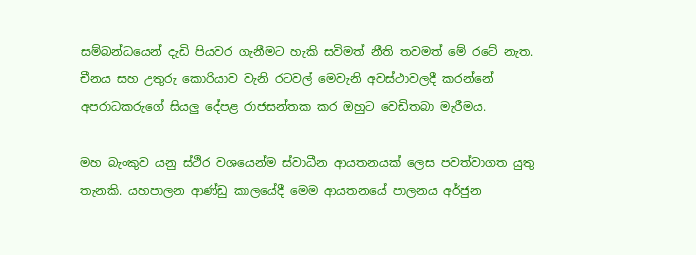සම්බන්ධයෙන් දැඩි පියවර ගැනීමට හැකි සවිමත් නීති තවමත් මේ රටේ නැත. චීනය සහ උතුරු කොරියාව වැනි රටවල් මෙවැනි අවස්ථාවලදී කරන්නේ අපරාධකරුගේ සියලු දේපළ රාජසන්තක කර ඔහුට වෙඩිතබා මැරීමය.

මහ බැංකුව යනු ස්ථිර වශයෙන්ම ස්වාධීන ආයතනයක් ලෙස පවත්වාගත යුතු තැනකි. යහපාලන ආණ්ඩු කාලයේදී මෙම ආයතනයේ පාලනය අර්ජුන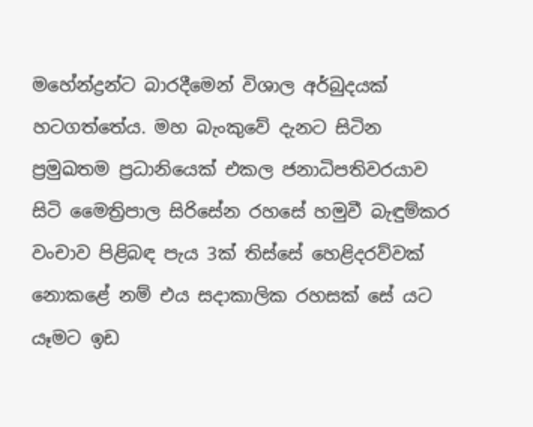මහේන්ද්‍රන්ට බාරදීමෙන් විශාල අර්බුදයක් හටගත්තේය. මහ බැංකුවේ දැනට සිටින ප්‍රමුඛතම ප්‍රධානියෙක් එකල ජනාධිපතිවරයාව සිටි මෛත්‍රිපාල සිරිසේන රහසේ හමුවී බැඳුම්කර වංචාව පිළිබඳ පැය 3ක් තිස්සේ හෙළිදරව්වක් නොකළේ නම් එය සදාකාලික රහසක් සේ යට යෑමට ඉඩ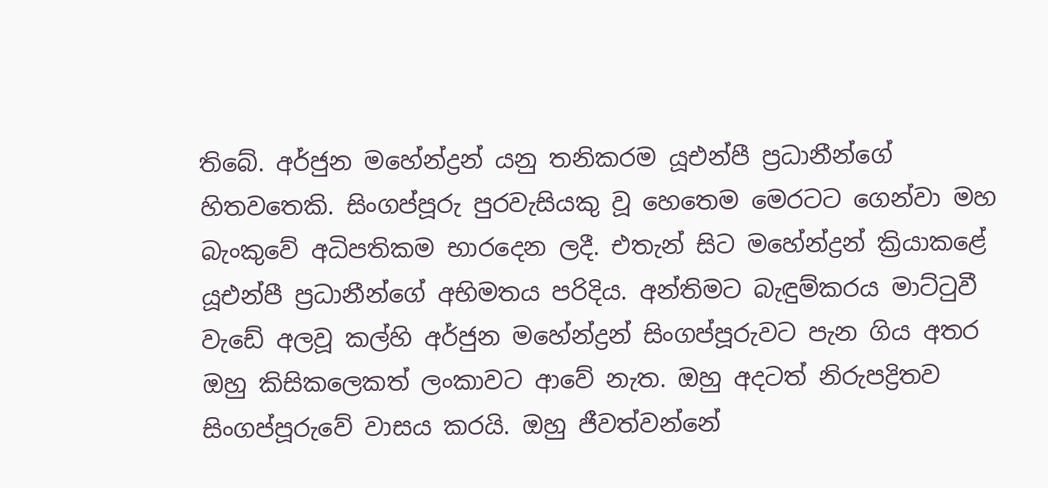තිබේ. අර්ජුන මහේන්ද්‍රන් යනු තනිකරම යූඑන්පී ප්‍රධානීන්ගේ හිතවතෙකි. සිංගප්පූරු පුරවැසියකු වූ හෙතෙම මෙරටට ගෙන්වා මහ බැංකුවේ අධිපතිකම භාරදෙන ලදී. එතැන් සිට මහේන්ද්‍රන් ක්‍රියාකළේ යූඑන්පී ප්‍රධානීන්ගේ අභිමතය පරිදිය. අන්තිමට බැඳුම්කරය මාට්ටුවී වැඩේ අලවූ කල්හි අර්ජුන මහේන්ද්‍රන් සිංගප්පූරුවට පැන ගිය අතර ඔහු කිසිකලෙකත් ලංකාවට ආවේ නැත. ඔහු අදටත් නිරුපද්‍රිතව සිංගප්පූරුවේ වාසය කරයි. ඔහු ජීවත්වන්නේ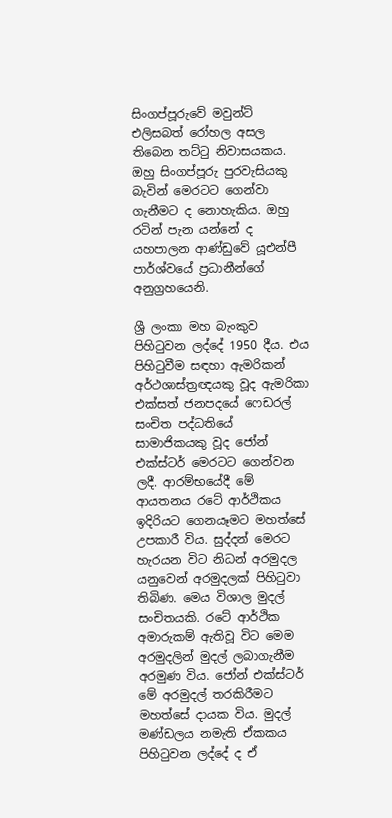සිංගප්පූරුවේ මවුන්ට් එලිසබත් රෝහල අසල තිබෙන තට්ටු නිවාසයකය. ඔහු සිංගප්පූරු පුරවැසියකු බැවින් මෙරටට ගෙන්වා ගැනීමට ද නොහැකිය. ඔහු රටින් පැන යන්නේ ද යහපාලන ආණ්ඩුවේ යූඑන්පී පාර්ශ්වයේ ප්‍රධානීන්ගේ අනුග්‍රහයෙනි.

ශ්‍රී ලංකා මහ බැංකුව පිහිටුවන ලද්දේ 1950 දීය. එය පිහිටුවීම සඳහා ඇමරිකන් අර්ථශාස්ත්‍රඥයකු වූද ඇමරිකා එක්සත් ජනපදයේ ෆෙඩරල් සංචිත පද්ධතියේ සාමාජිකයකු වූද ජෝන් එක්ස්ටර් මෙරටට ගෙන්වන ලදී. ආරම්භයේදී මේ ආයතනය රටේ ආර්ථිකය ඉදිරියට ගෙනයෑමට මහත්සේ උපකාරී විය. සුද්දන් මෙරට හැරයන විට නිධන් අරමුදල යනුවෙන් අරමුදලක් පිහිටුවා තිබිණ. මෙය විශාල මුදල් සංචිතයකි. රටේ ආර්ථික අමාරුකම් ඇතිවූ විට මෙම අරමුදලින් මුදල් ලබාගැනීම අරමුණ විය. ජෝන් එක්ස්ටර් මේ අරමුදල් තරකිරීමට මහත්සේ දායක විය. මුදල් මණ්ඩලය නමැති ඒකකය පිහිටුවන ලද්දේ ද ඒ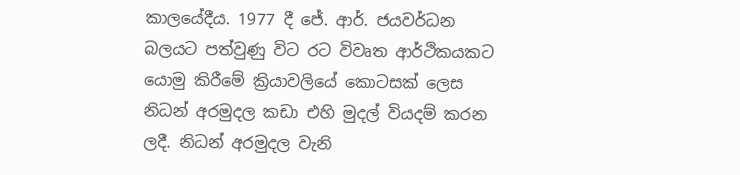කාලයේදීය. 1977 දී ජේ. ආර්. ජයවර්ධන බලයට පත්වුණු විට රට විවෘත ආර්ථිකයකට යොමු කිරීමේ ක්‍රියාවලියේ කොටසක් ලෙස නිධන් අරමුදල කඩා එහි මුදල් වියදම් කරන ලදී. නිධන් අරමුදල වැනි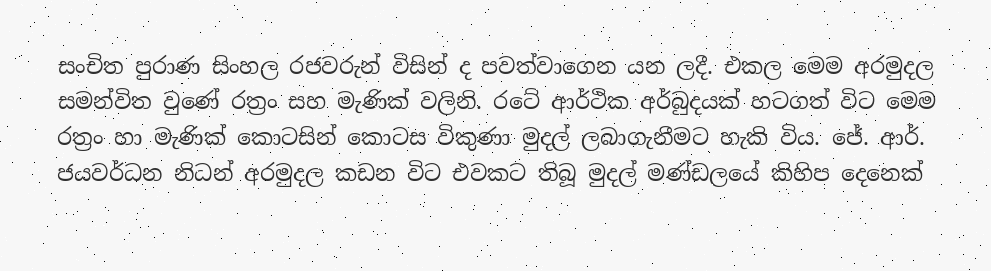සංචිත පුරාණ සිංහල රජවරුන් විසින් ද පවත්වාගෙන යන ලදී. එකල මෙම අරමුදල සමන්විත වුණේ රත්‍රං සහ මැණික් වලිනි. රටේ ආර්ථික අර්බුදයක් හටගත් විට මෙම රත්‍රං හා මැණික් කොටසින් කොටස විකුණා මුදල් ලබාගැනීමට හැකි විය. ජේ. ආර්. ජයවර්ධන නිධන් අරමුදල කඩන විට එවකට තිබූ මුදල් මණ්ඩලයේ කිහිප දෙනෙක්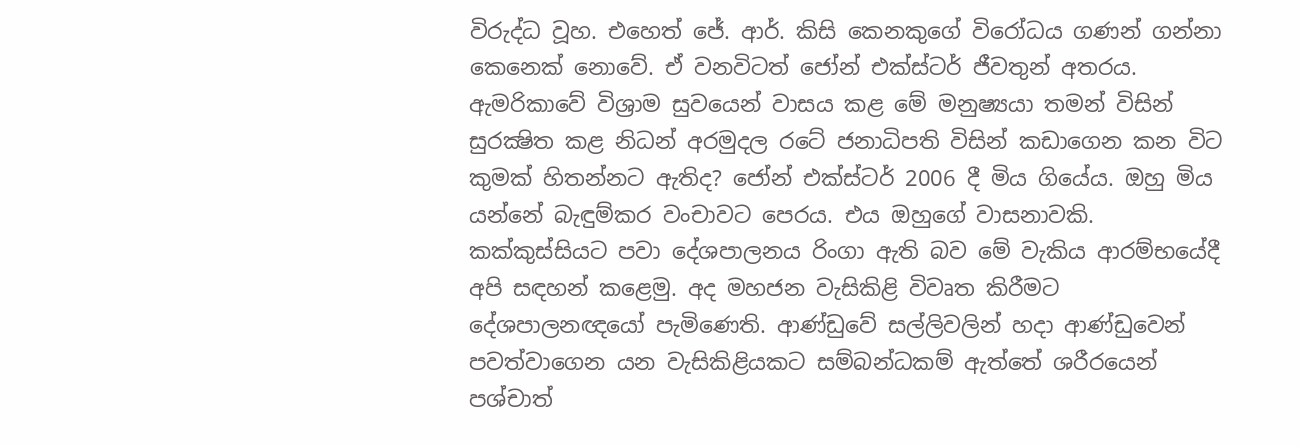විරුද්ධ වූහ. එහෙත් ජේ. ආර්. කිසි කෙනකුගේ විරෝධය ගණන් ගන්නා කෙනෙක් නොවේ. ඒ වනවිටත් ජෝන් එක්ස්ටර් ජීවතුන් අතරය. ඇමරිකාවේ විශ්‍රාම සුවයෙන් වාසය කළ මේ මනුෂ්‍යයා තමන් විසින් සුරක්‍ෂිත කළ නිධන් අරමුදල රටේ ජනාධිපති විසින් කඩාගෙන කන විට කුමක් හිතන්නට ඇතිද? ජෝන් එක්ස්ටර් 2006 දී මිය ගියේය. ඔහු මිය යන්නේ බැඳුම්කර වංචාවට පෙරය. එය ඔහුගේ වාසනාවකි. කක්කුස්සියට පවා දේශපාලනය රිංගා ඇති බව මේ වැකිය ආරම්භයේදී අපි සඳහන් කළෙමු. අද මහජන වැසිකිළි විවෘත කිරීමට දේශපාලනඥයෝ පැමිණෙති. ආණ්ඩුවේ සල්ලිවලින් හදා ආණ්ඩුවෙන් පවත්වාගෙන යන වැසිකිළියකට සම්බන්ධකම් ඇත්තේ ශරීරයෙන් පශ්චාත්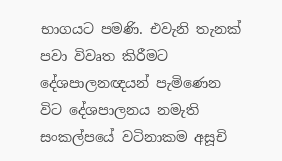භාගයට පමණි. එවැනි තැනක් පවා විවෘත කිරීමට දේශපාලනඥයන් පැමිණෙන විට දේශපාලනය නමැති සංකල්පයේ වටිනාකම අසූචි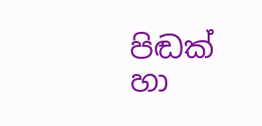පිඬක් හා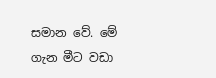සමාන වේ. මේ ගැන මීට වඩා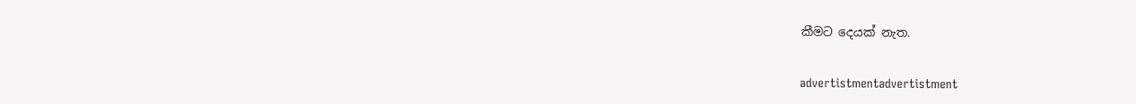කීමට දෙයක් නැත.


advertistmentadvertistment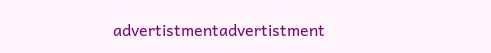advertistmentadvertistment